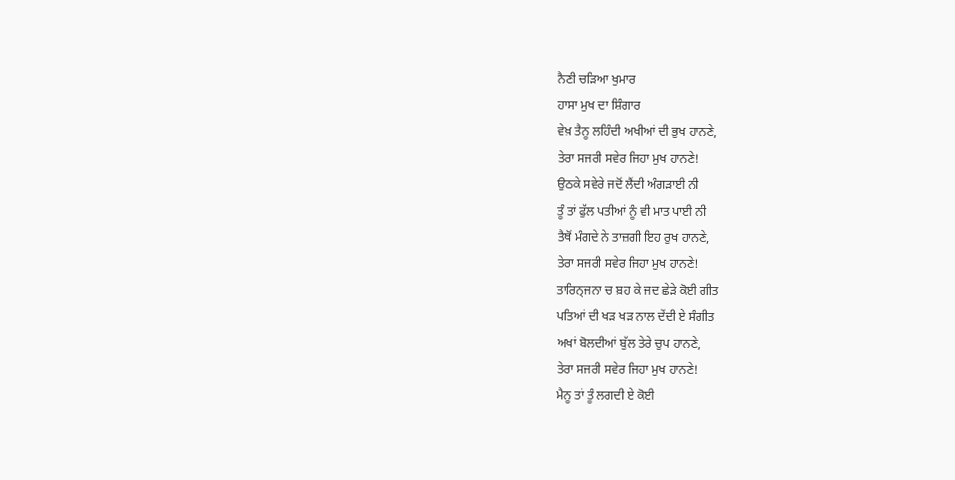ਨੈਣੀ ਚੜਿਆ ਖੁਮਾਰ
ਹਾਸਾ ਮੁਖ ਦਾ ਸ਼ਿੰਗਾਰ
ਵੇਖ਼ ਤੈਨੂ ਲਹਿੰਦੀ ਅਖੀਆਂ ਦੀ ਭੁਖ ਹਾਨਣੇ,
ਤੇਰਾ ਸਜਰੀ ਸਵੇਰ ਜਿਹਾ ਮੁਖ ਹਾਨਣੇ!
ਉਠਕੇ ਸਵੇਰੇ ਜਦੋਂ ਲੈਂਦੀ ਅੰਗੜਾਈ ਨੀ
ਤੂੰ ਤਾਂ ਫੁੱਲ ਪਤੀਆਂ ਨੂੰ ਵੀ ਮਾਤ ਪਾਈ ਨੀ
ਤੈਥੋਂ ਮੰਗਦੇ ਨੇ ਤਾਜ਼ਗੀ ਇਹ ਰੁਖ ਹਾਨਣੇ,
ਤੇਰਾ ਸਜਰੀ ਸਵੇਰ ਜਿਹਾ ਮੁਖ ਹਾਨਣੇ!
ਤਾਰਿਨ੍ਜਨਾ ਚ ਬ਼ਹ ਕੇ ਜਦ ਛੇੜੇ ਕੋਈ ਗੀਤ
ਪਤਿਆਂ ਦੀ ਖੜ ਖੜ ਨਾਲ ਦੇਂਦੀ ਏ ਸੰਗੀਤ
ਅਖਾਂ ਬੋਲਦੀਆਂ ਬੁੱਲ ਤੇਰੇ ਚੁਪ ਹਾਨਣੇ,
ਤੇਰਾ ਸਜਰੀ ਸਵੇਰ ਜਿਹਾ ਮੁਖ ਹਾਨਣੇ!
ਮੈਨੂ ਤਾਂ ਤੂੰ ਲਗਦੀ ਏ ਕੋਈ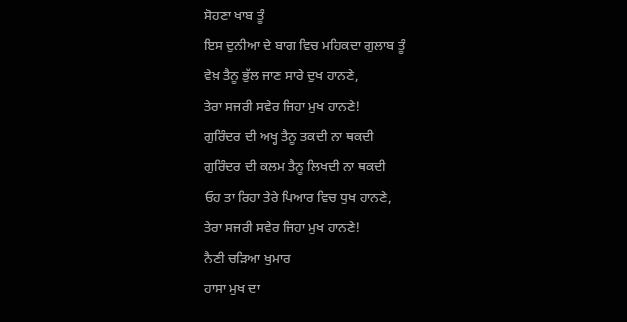ਸੋਹਣਾ ਖਾਬ ਤੂੰ
ਇਸ ਦੁਨੀਆ ਦੇ ਬਾਗ ਵਿਚ ਮਹਿਕਦਾ ਗੁਲਾਬ ਤੂੰ
ਵੇਖ਼ ਤੈਨੂ ਭੁੱਲ ਜਾਣ ਸਾਰੇ ਦੁਖ ਹਾਨਣੇ,
ਤੇਰਾ ਸਜਰੀ ਸਵੇਰ ਜਿਹਾ ਮੁਖ ਹਾਨਣੇ!
ਗੁਰਿੰਦਰ ਦੀ ਅਖ੍ਹ ਤੈਨੂ ਤਕਦੀ ਨਾ ਥਕਦੀ
ਗੁਰਿੰਦਰ ਦੀ ਕਲਮ ਤੈਨੂ ਲਿਖਦੀ ਨਾ ਥਕਦੀ
ਓਹ ਤਾ ਰਿਹਾ ਤੇਰੇ ਪਿਆਰ ਵਿਚ ਧੁਖ ਹਾਨਣੇ,
ਤੇਰਾ ਸਜਰੀ ਸਵੇਰ ਜਿਹਾ ਮੁਖ ਹਾਨਣੇ!
ਨੈਣੀ ਚੜਿਆ ਖੁਮਾਰ
ਹਾਸਾ ਮੁਖ ਦਾ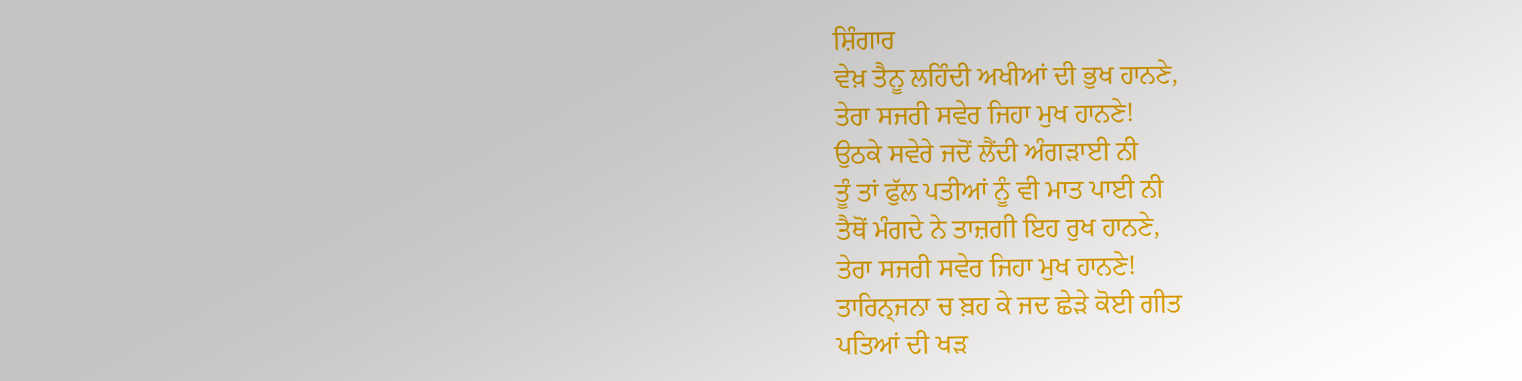ਸ਼ਿੰਗਾਰ
ਵੇਖ਼ ਤੈਨੂ ਲਹਿੰਦੀ ਅਖੀਆਂ ਦੀ ਭੁਖ ਹਾਨਣੇ,
ਤੇਰਾ ਸਜਰੀ ਸਵੇਰ ਜਿਹਾ ਮੁਖ ਹਾਨਣੇ!
ਉਠਕੇ ਸਵੇਰੇ ਜਦੋਂ ਲੈਂਦੀ ਅੰਗੜਾਈ ਨੀ
ਤੂੰ ਤਾਂ ਫੁੱਲ ਪਤੀਆਂ ਨੂੰ ਵੀ ਮਾਤ ਪਾਈ ਨੀ
ਤੈਥੋਂ ਮੰਗਦੇ ਨੇ ਤਾਜ਼ਗੀ ਇਹ ਰੁਖ ਹਾਨਣੇ,
ਤੇਰਾ ਸਜਰੀ ਸਵੇਰ ਜਿਹਾ ਮੁਖ ਹਾਨਣੇ!
ਤਾਰਿਨ੍ਜਨਾ ਚ ਬ਼ਹ ਕੇ ਜਦ ਛੇੜੇ ਕੋਈ ਗੀਤ
ਪਤਿਆਂ ਦੀ ਖੜ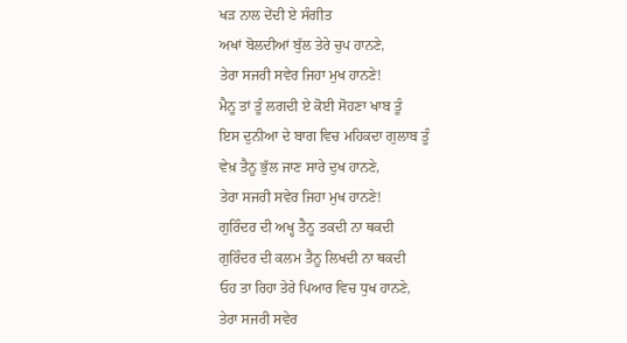ਖੜ ਨਾਲ ਦੇਂਦੀ ਏ ਸੰਗੀਤ
ਅਖਾਂ ਬੋਲਦੀਆਂ ਬੁੱਲ ਤੇਰੇ ਚੁਪ ਹਾਨਣੇ,
ਤੇਰਾ ਸਜਰੀ ਸਵੇਰ ਜਿਹਾ ਮੁਖ ਹਾਨਣੇ!
ਮੈਨੂ ਤਾਂ ਤੂੰ ਲਗਦੀ ਏ ਕੋਈ ਸੋਹਣਾ ਖਾਬ ਤੂੰ
ਇਸ ਦੁਨੀਆ ਦੇ ਬਾਗ ਵਿਚ ਮਹਿਕਦਾ ਗੁਲਾਬ ਤੂੰ
ਵੇਖ਼ ਤੈਨੂ ਭੁੱਲ ਜਾਣ ਸਾਰੇ ਦੁਖ ਹਾਨਣੇ,
ਤੇਰਾ ਸਜਰੀ ਸਵੇਰ ਜਿਹਾ ਮੁਖ ਹਾਨਣੇ!
ਗੁਰਿੰਦਰ ਦੀ ਅਖ੍ਹ ਤੈਨੂ ਤਕਦੀ ਨਾ ਥਕਦੀ
ਗੁਰਿੰਦਰ ਦੀ ਕਲਮ ਤੈਨੂ ਲਿਖਦੀ ਨਾ ਥਕਦੀ
ਓਹ ਤਾ ਰਿਹਾ ਤੇਰੇ ਪਿਆਰ ਵਿਚ ਧੁਖ ਹਾਨਣੇ,
ਤੇਰਾ ਸਜਰੀ ਸਵੇਰ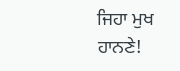ਜਿਹਾ ਮੁਖ ਹਾਨਣੇ!